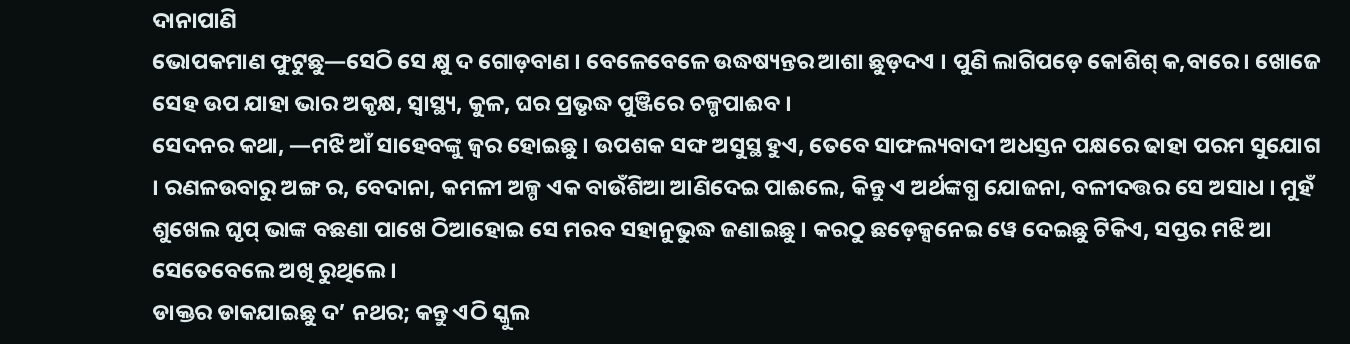ଦାନାପାଣି
ଭୋପକମାଣ ଫୁଟୁଛୁ—ସେଠି ସେ କ୍ଷୁ ଦ ଗୋଡ଼ବାଣ । ବେଳେବେଳେ ଉଦ୍ଧଷ୍ୟନ୍ତର ଆଶା ଛୁଡ଼ଦଏ । ପୁଣି ଲାଗିପଡ଼େ କୋଶିଶ୍ କ,ବାରେ । ଖୋଜେ ସେହ ଉପ ଯାହା ଭାର ଅକୃକ୍ଷ, ସ୍ବାସ୍ଥ୍ୟ, କୁଳ, ଘର ପ୍ରଭୃଦ୍ଧ ପୁଞ୍ଜିରେ ଚଳ୍ପପାଈବ ।
ସେଦନର କଥା, —ମଝି ଆଁ ସାହେବଙ୍କୁ ଜ୍ଵର ହୋଇଛୁ । ଉପଶକ ସଙ୍ଘ ଅସୁସ୍ଥ ହୁଏ, ତେବେ ସାଫଲ୍ୟବାଦୀ ଅଧସ୍ତନ ପକ୍ଷରେ ଢାହା ପରମ ସୁଯୋଗ । ରଣଳଉବାରୁ ଅଙ୍ଗ ର, ବେଦାନା, କମଳୀ ଅଳ୍ପ ଏକ ବାଉଁଶିଆ ଆଣିଦେଇ ପାଈଲେ, କିନ୍ତୁ ଏ ଅର୍ଥଙ୍କଗ୍ଧ ଯୋଜନା, ବଳୀଦତ୍ତର ସେ ଅସାଧ । ମୁହଁ ଶୁଖେଲ ଘୃପ୍ ଭାଙ୍କ ବଛଣା ପାଖେ ଠିଆହୋଇ ସେ ମରବ ସହାନୁଭୁଦ୍ଧ ଜଣାଇଛୁ । କରଠୁ ଛଡ଼େକ୍ସନେଇ ୱେ ଦେଇଛୁ ଟିକିଏ, ସପ୍ତର ମଝି ଆ ସେତେବେଲେ ଅଖି ରୁଥିଲେ ।
ଡାକ୍ତର ଡାକଯାଇଛୁ ଦ’ ନଥର; କନ୍ତୁ ଏଠି ସ୍କୁଲ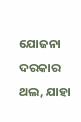ଯୋଜନା ଦରକାର ଥଲ, ଯାହା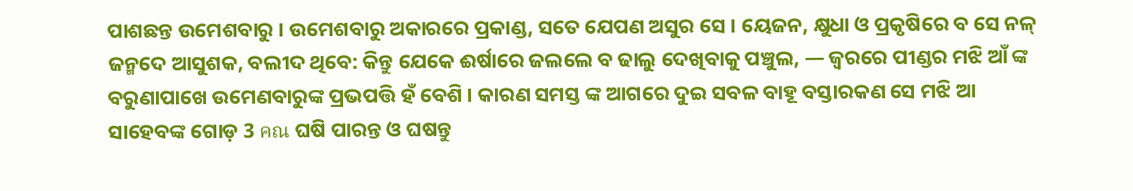ପାଶଛନ୍ତ ଉମେଶବାରୁ । ଉମେଶବାରୁ ଅକାରରେ ପ୍ରକାଣ୍ଡ, ସତେ ଯେପଣ ଅସୁର ସେ । ୟେଜନ, କ୍ଷୁଧା ଓ ପ୍ରକୃଷିରେ ବ ସେ ନଳ୍ ଜନ୍ମଦେ ଆସୁଶକ, ବଲୀଦ ଥିବେ: କିନ୍ତୁ ଯେକେ ଈର୍ଷାରେ ଜଲଲେ ବ ଢାଲୁ ଦେଖିବାକୁ ପଞ୍ଚୁଲ, — ଜ୍ଵରରେ ପୀଣ୍ଡର ମଝି ଆଁ ଙ୍କ ବରୁଣାପାଖେ ଉମେଣବାରୁଙ୍କ ପ୍ରଭପତ୍ତି ହଁ ବେଶି । କାରଣ ସମସ୍ତ ଙ୍କ ଆଗରେ ଦୁଇ ସବଳ ବାହୂ ବସ୍ତାରକଣ ସେ ମଝି ଆ ସାହେବଙ୍କ ଗୋଡ଼ 3 คณ ଘଷି ପାରନ୍ତ ଓ ଘଷନ୍ତୁ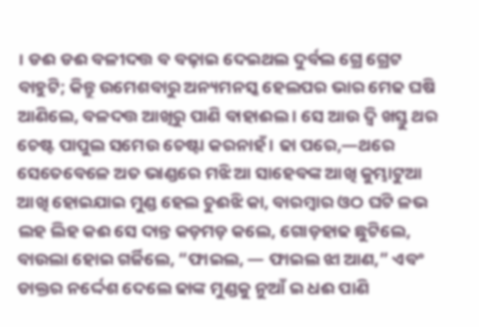। ଡଈ ଡଈ ବଳୀଦତ୍ତ ବ ବଢ଼ାଇ ଦେଇଥଲ ଦୁର୍ବଲ ଗ୍ରେ ଗ୍ରେଟ ବାହୁଟି; କିନ୍ତୁ ଉମେଶବାରୁ ଅନ୍ୟମନସ୍କ ହେଲପର ଭାର ମେଢ ଘଷି ଆଣିଲେ, ବଳଦତ୍ତ ଆଖିରୁ ପାଣି ବାହାଈଲ । ସେ ଆଉ ଦ୍ବି ଖସ୍ତୁ ଥର ଚେଷ୍ଟ ପାପୁଲ ସମେଉ ଚେଷ୍ଟା କରନାହଁ । ଢା ପରେ,—ଥରେ ସେତେବେଳେ ଅତ ଭାଣ୍ଡରେ ମଝି ଆ ସାହେବଙ୍କ ଆଖି କୁମ୍ଭାଟୁଆ ଆଖି ହୋଇଯାଇ ମୁଣ୍ଡ ହେଲ ଚୁଈଝି କା, ବାରମ୍ବାର ଓଠ ଘଟି ଳଭ ଲହ ଲିହ କଈ ସେ ଦାନ୍ତ କଡ଼ମଡ଼ କଲେ, ଗୋଡ଼ହାଢ ଛୁଟିଲେ, ବାଉଲା ହୋଇ ଗର୍ଜିଲେ, “ଫାଇଲ, — ଫାଇଲ ଝା ଆଣ,” ଏବଂ ଡାକ୍ତର ନର୍ଦ୍ଦେଶ ଦେଲେ ଢାଙ୍କ ମୁଣ୍ଡକୁ ନୁଆଁ ଇ ଧଈ ପାଣି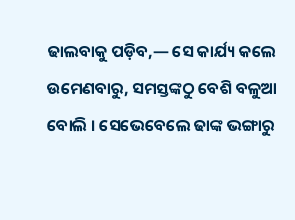ଢାଲବାକୁ ପଡ଼ିବ,— ସେ କାର୍ଯ୍ୟ କଲେ ଉମେଣବାରୁ, ସମସ୍ତଙ୍କଠୁ ବେଶି ବଳୁଆ ବୋଲି । ସେଭେବେଲେ ଢାଙ୍କ ଭଙ୍ଗାରୁ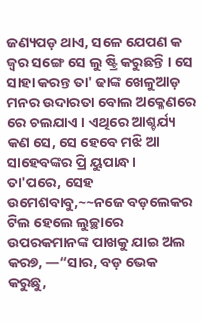ଜଣ୍ୟପଡ଼ ଥାଏ, ସଳେ ଯେପଣ କ ଜ୍ଵର ସଙ୍ଗେ ସେ ଲୁ ଷ୍ଟ୍ରି କରୁଛନ୍ତି । ସେ ସାହା କରନ୍ତ ତା' ଢାଙ୍କ ଖେଳୁଆଡ଼ ମନର ଉଦାରତା ବୋଲ ଅକ୍ଳେଣରେ ରେ ଚଲଯାଏ । ଏଥିରେ ଆଶ୍ଚର୍ଯ୍ୟ କଣ ସେ, ସେ ହେବେ ମଝି ଆ ସାହେବଙ୍କର ପ୍ରି ୟୁପାନ୍ଧ ।
ତା'ପରେ, ସେହ ଉମେଶବାବୁ,~~ନଜେ ବଡ଼ଲେକର ଟିଲ ହେଲେ ଲୁଚ୍ଛାରେ ଉପରକମାନଙ୍କ ପାଖକୁ ଯାଇ ଅଲ କର୭, —“ସାର, ବଡ଼ ଭେକ କରୁଛୁ,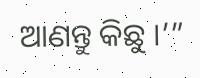ଆଣନ୍ତୁ କିଛୁ ।’”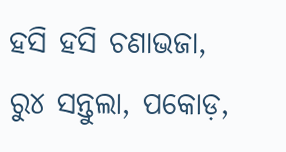ହସି ହସି ଚଣାଭଜା, ରୁ୪ ସନ୍ତୁଲା, ପକୋଡ଼,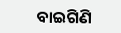ବାଇଗିଣି